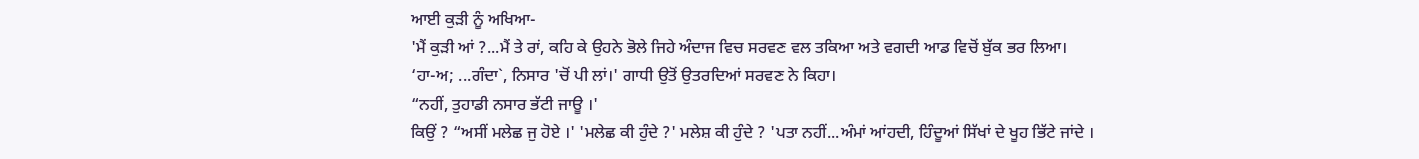ਆਈ ਕੁੜੀ ਨੂੰ ਅਖਿਆ-
'ਮੈਂ ਕੁੜੀ ਆਂ ?...ਮੈਂ ਤੇ ਰਾਂ, ਕਹਿ ਕੇ ਉਹਨੇ ਭੋਲੇ ਜਿਹੇ ਅੰਦਾਜ ਵਿਚ ਸਰਵਣ ਵਲ ਤਕਿਆ ਅਤੇ ਵਗਦੀ ਆਡ ਵਿਚੋਂ ਬੁੱਕ ਭਰ ਲਿਆ।
‘ਹਾ-ਅ; ...ਗੰਦਾ`, ਨਿਸਾਰ 'ਚੋਂ ਪੀ ਲਾਂ।' ਗਾਧੀ ਉਤੋਂ ਉਤਰਦਿਆਂ ਸਰਵਣ ਨੇ ਕਿਹਾ।
“ਨਹੀਂ, ਤੁਹਾਡੀ ਨਸਾਰ ਭੱਟੀ ਜਾਊ ।'
ਕਿਉਂ ? “ਅਸੀਂ ਮਲੇਛ ਜੁ ਹੋਏ ।' 'ਮਲੇਛ ਕੀ ਹੁੰਦੇ ?' ਮਲੇਸ਼ ਕੀ ਹੁੰਦੇ ? 'ਪਤਾ ਨਹੀਂ...ਅੰਮਾਂ ਆਂਹਦੀ, ਹਿੰਦੂਆਂ ਸਿੱਖਾਂ ਦੇ ਖੂਹ ਭਿੱਟੇ ਜਾਂਦੇ ।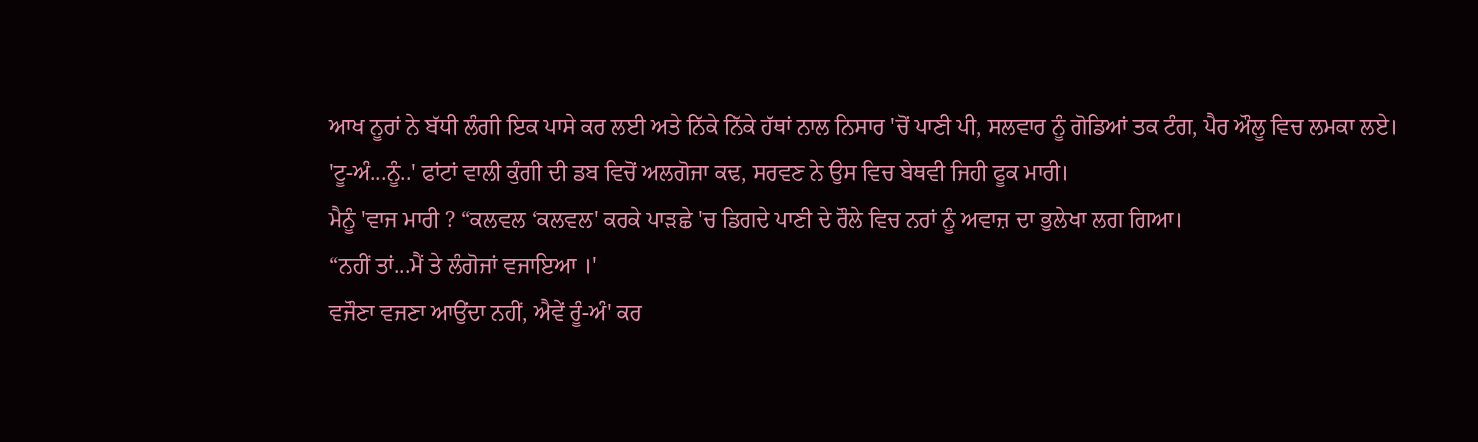ਆਖ ਨੂਰਾਂ ਨੇ ਬੱਧੀ ਲੰਗੀ ਇਕ ਪਾਸੇ ਕਰ ਲਈ ਅਤੇ ਨਿੱਕੇ ਨਿੱਕੇ ਹੱਥਾਂ ਨਾਲ ਨਿਸਾਰ 'ਚੋਂ ਪਾਣੀ ਪੀ, ਸਲਵਾਰ ਨੂੰ ਗੋਡਿਆਂ ਤਕ ਟੰਗ, ਪੈਰ ਔਲੂ ਵਿਚ ਲਮਕਾ ਲਏ।
'ਟੂ-ਅੰ...ਨੂੰ..' ਫਾਂਟਾਂ ਵਾਲੀ ਕੁੰਗੀ ਦੀ ਡਬ ਵਿਚੋਂ ਅਲਗੋਜਾ ਕਢ, ਸਰਵਣ ਨੇ ਉਸ ਵਿਚ ਬੇਥਵੀ ਜਿਹੀ ਫੂਕ ਮਾਰੀ।
ਮੈਨੂੰ 'ਵਾਜ ਮਾਰੀ ? “ਕਲਵਲ ‘ਕਲਵਲ' ਕਰਕੇ ਪਾੜਛੇ 'ਚ ਡਿਗਦੇ ਪਾਣੀ ਦੇ ਰੌਲੇ ਵਿਚ ਨਰਾਂ ਨੂੰ ਅਵਾਜ਼ ਦਾ ਭੁਲੇਖਾ ਲਗ ਗਿਆ।
“ਨਹੀਂ ਤਾਂ...ਮੈਂ ਤੇ ਲੰਗੋਜਾਂ ਵਜਾਇਆ ।'
ਵਜੌਣਾ ਵਜਣਾ ਆਉਂਦਾ ਨਹੀਂ, ਐਵੇਂ ਰੂੰ-ਅੰ' ਕਰ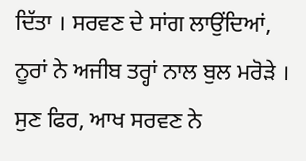ਦਿੱਤਾ । ਸਰਵਣ ਦੇ ਸਾਂਗ ਲਾਉਂਦਿਆਂ, ਨੂਰਾਂ ਨੇ ਅਜੀਬ ਤਰ੍ਹਾਂ ਨਾਲ ਬੁਲ ਮਰੋੜੇ ।
ਸੁਣ ਫਿਰ, ਆਖ ਸਰਵਣ ਨੇ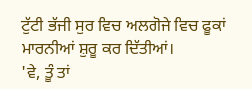ਟੁੱਟੀ ਭੱਜੀ ਸੁਰ ਵਿਚ ਅਲਗੋਜੇ ਵਿਚ ਫੂਕਾਂ ਮਾਰਨੀਆਂ ਸ਼ੁਰੂ ਕਰ ਦਿੱਤੀਆਂ।
'ਵੇ, ਤੂੰ ਤਾਂ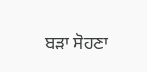ਬੜਾ ਸੋਹਣਾ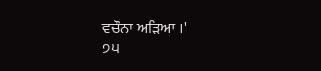ਵਚੌਨਾ ਅੜਿਆ ।'
੭੫